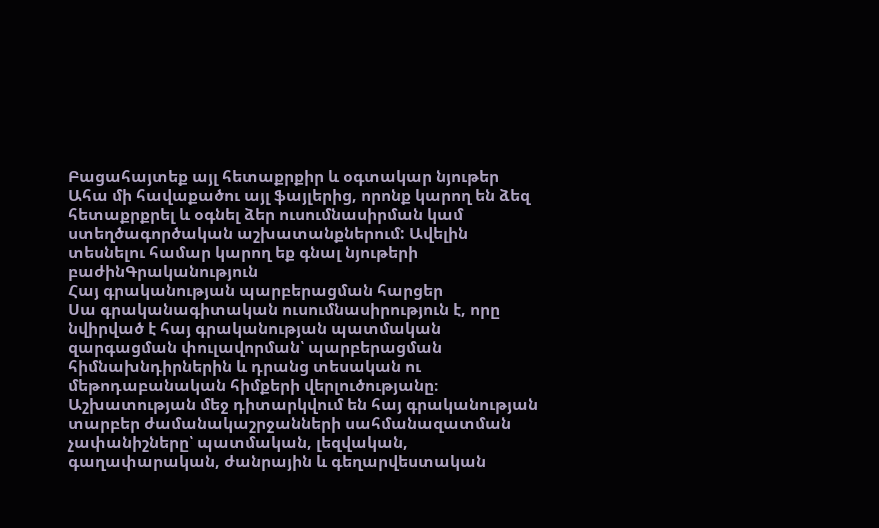Բացահայտեք այլ հետաքրքիր և օգտակար նյութեր
Ահա մի հավաքածու այլ ֆայլերից, որոնք կարող են ձեզ հետաքրքրել և օգնել ձեր ուսումնասիրման կամ ստեղծագործական աշխատանքներում: Ավելին տեսնելու համար կարող եք գնալ նյութերի բաժինԳրականություն
Հայ գրականության պարբերացման հարցեր
Սա գրականագիտական ուսումնասիրություն է, որը նվիրված է հայ գրականության պատմական զարգացման փուլավորման՝ պարբերացման հիմնախնդիրներին և դրանց տեսական ու մեթոդաբանական հիմքերի վերլուծությանը։ Աշխատության մեջ դիտարկվում են հայ գրականության տարբեր ժամանակաշրջանների սահմանազատման չափանիշները՝ պատմական, լեզվական, գաղափարական, ժանրային և գեղարվեստական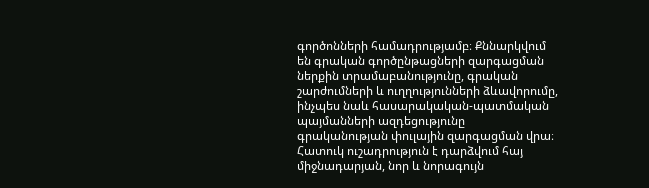գործոնների համադրությամբ։ Քննարկվում են գրական գործընթացների զարգացման ներքին տրամաբանությունը, գրական շարժումների և ուղղությունների ձևավորումը, ինչպես նաև հասարակական-պատմական պայմանների ազդեցությունը գրականության փուլային զարգացման վրա։ Հատուկ ուշադրություն է դարձվում հայ միջնադարյան, նոր և նորագույն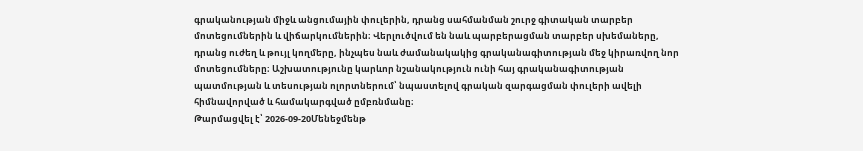գրականության միջև անցումային փուլերին, դրանց սահմանման շուրջ գիտական տարբեր մոտեցումներին և վիճարկումներին։ Վերլուծվում են նաև պարբերացման տարբեր սխեմաները, դրանց ուժեղ և թույլ կողմերը, ինչպես նաև ժամանակակից գրականագիտության մեջ կիրառվող նոր մոտեցումները։ Աշխատությունը կարևոր նշանակություն ունի հայ գրականագիտության պատմության և տեսության ոլորտներում՝ նպաստելով գրական զարգացման փուլերի ավելի հիմնավորված և համակարգված ըմբռնմանը։
Թարմացվել է՝ 2026-09-20Մենեջմենթ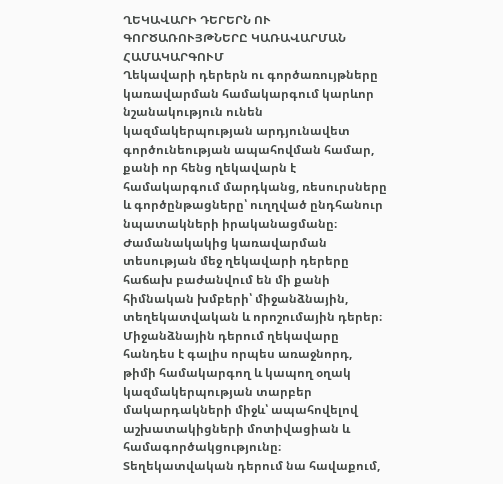ՂԵԿԱՎԱՐԻ ԴԵՐԵՐՆ ՈՒ ԳՈՐԾԱՌՈՒՅԹՆԵՐԸ ԿԱՌԱՎԱՐՄԱՆ ՀԱՄԱԿԱՐԳՈՒՄ
Ղեկավարի դերերն ու գործառույթները կառավարման համակարգում կարևոր նշանակություն ունեն կազմակերպության արդյունավետ գործունեության ապահովման համար, քանի որ հենց ղեկավարն է համակարգում մարդկանց, ռեսուրսները և գործընթացները՝ ուղղված ընդհանուր նպատակների իրականացմանը։ Ժամանակակից կառավարման տեսության մեջ ղեկավարի դերերը հաճախ բաժանվում են մի քանի հիմնական խմբերի՝ միջանձնային, տեղեկատվական և որոշումային դերեր։ Միջանձնային դերում ղեկավարը հանդես է գալիս որպես առաջնորդ, թիմի համակարգող և կապող օղակ կազմակերպության տարբեր մակարդակների միջև՝ ապահովելով աշխատակիցների մոտիվացիան և համագործակցությունը։ Տեղեկատվական դերում նա հավաքում,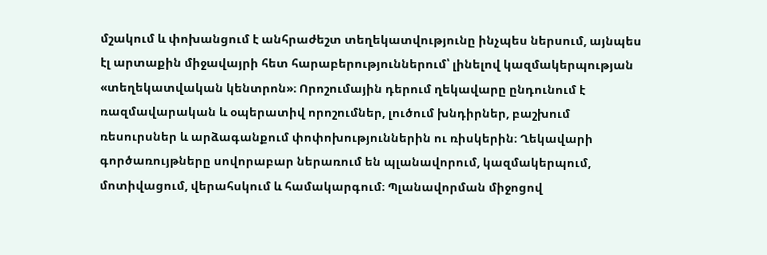մշակում և փոխանցում է անհրաժեշտ տեղեկատվությունը ինչպես ներսում, այնպես էլ արտաքին միջավայրի հետ հարաբերություններում՝ լինելով կազմակերպության «տեղեկատվական կենտրոն»։ Որոշումային դերում ղեկավարը ընդունում է ռազմավարական և օպերատիվ որոշումներ, լուծում խնդիրներ, բաշխում ռեսուրսներ և արձագանքում փոփոխություններին ու ռիսկերին։ Ղեկավարի գործառույթները սովորաբար ներառում են պլանավորում, կազմակերպում, մոտիվացում, վերահսկում և համակարգում։ Պլանավորման միջոցով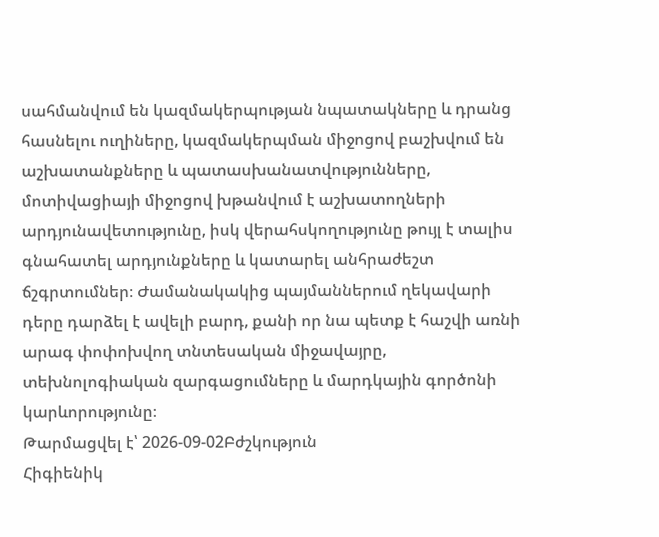սահմանվում են կազմակերպության նպատակները և դրանց հասնելու ուղիները, կազմակերպման միջոցով բաշխվում են աշխատանքները և պատասխանատվությունները, մոտիվացիայի միջոցով խթանվում է աշխատողների արդյունավետությունը, իսկ վերահսկողությունը թույլ է տալիս գնահատել արդյունքները և կատարել անհրաժեշտ ճշգրտումներ։ Ժամանակակից պայմաններում ղեկավարի դերը դարձել է ավելի բարդ, քանի որ նա պետք է հաշվի առնի արագ փոփոխվող տնտեսական միջավայրը, տեխնոլոգիական զարգացումները և մարդկային գործոնի կարևորությունը։
Թարմացվել է՝ 2026-09-02Բժշկություն
Հիգիենիկ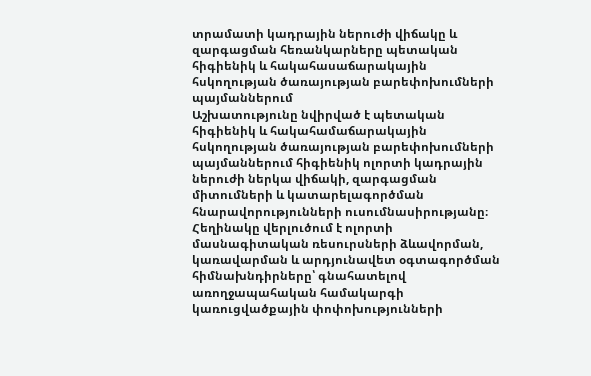տրամատի կադրային ներուժի վիճակը և զարգացման հեռանկարները պետական հիգիենիկ և հակահասաճարակային հսկողության ծառայության բարեփոխումների պայմաններում
Աշխատությունը նվիրված է պետական հիգիենիկ և հակահամաճարակային հսկողության ծառայության բարեփոխումների պայմաններում հիգիենիկ ոլորտի կադրային ներուժի ներկա վիճակի, զարգացման միտումների և կատարելագործման հնարավորությունների ուսումնասիրությանը։ Հեղինակը վերլուծում է ոլորտի մասնագիտական ռեսուրսների ձևավորման, կառավարման և արդյունավետ օգտագործման հիմնախնդիրները՝ գնահատելով առողջապահական համակարգի կառուցվածքային փոփոխությունների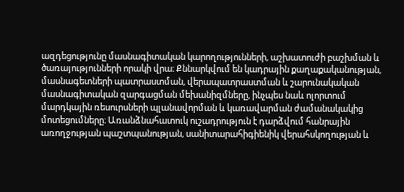ազդեցությունը մասնագիտական կարողությունների, աշխատուժի բաշխման և ծառայությունների որակի վրա։ Քննարկվում են կադրային քաղաքականության, մասնագետների պատրաստման, վերապատրաստման և շարունակական մասնագիտական զարգացման մեխանիզմները, ինչպես նաև ոլորտում մարդկային ռեսուրսների պլանավորման և կառավարման ժամանակակից մոտեցումները։ Առանձնահատուկ ուշադրություն է դարձվում հանրային առողջության պաշտպանության, սանիտարահիգիենիկ վերահսկողության և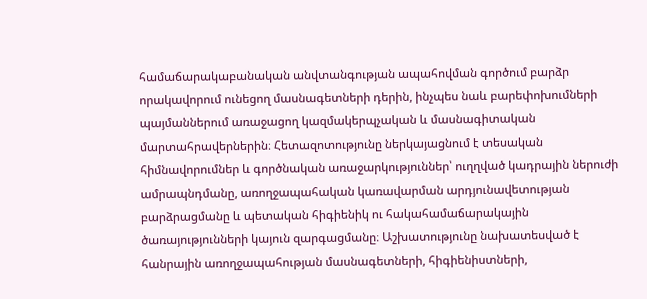համաճարակաբանական անվտանգության ապահովման գործում բարձր որակավորում ունեցող մասնագետների դերին, ինչպես նաև բարեփոխումների պայմաններում առաջացող կազմակերպչական և մասնագիտական մարտահրավերներին։ Հետազոտությունը ներկայացնում է տեսական հիմնավորումներ և գործնական առաջարկություններ՝ ուղղված կադրային ներուժի ամրապնդմանը, առողջապահական կառավարման արդյունավետության բարձրացմանը և պետական հիգիենիկ ու հակահամաճարակային ծառայությունների կայուն զարգացմանը։ Աշխատությունը նախատեսված է հանրային առողջապահության մասնագետների, հիգիենիստների,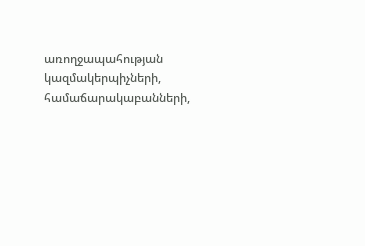առողջապահության կազմակերպիչների, համաճարակաբանների,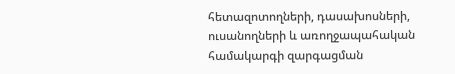հետազոտողների, դասախոսների, ուսանողների և առողջապահական համակարգի զարգացման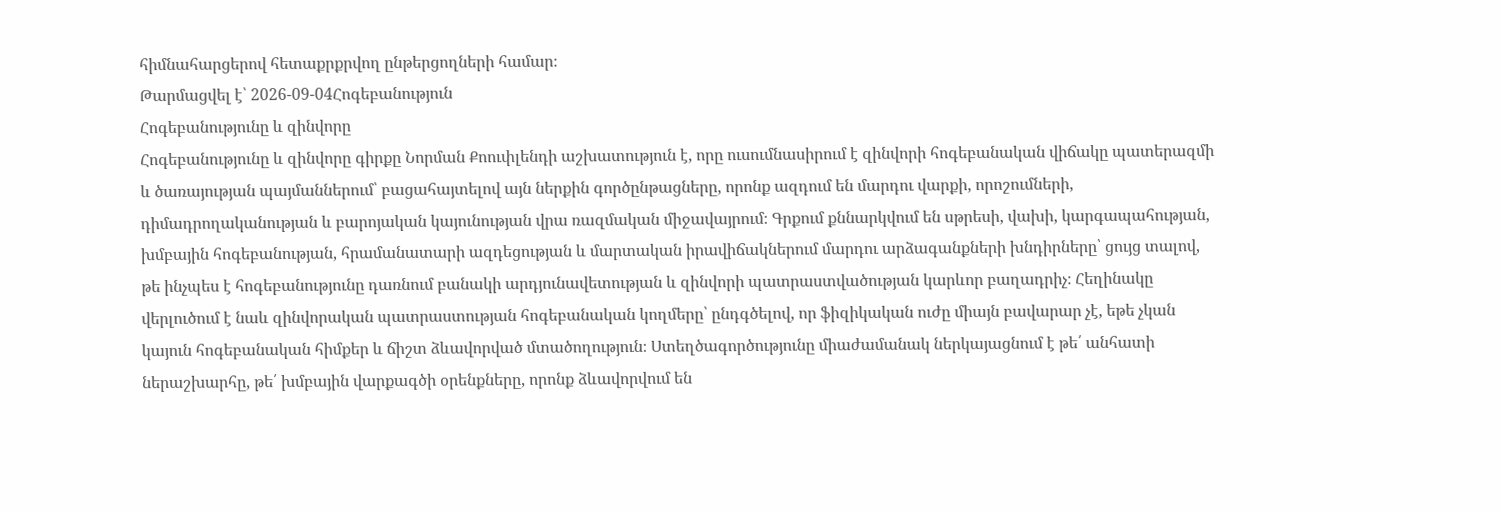հիմնահարցերով հետաքրքրվող ընթերցողների համար։
Թարմացվել է՝ 2026-09-04Հոգեբանություն
Հոգեբանությունը և զինվորը
Հոգեբանությունը և զինվորը գիրքը Նորման Քոուփլենդի աշխատություն է, որը ուսումնասիրում է զինվորի հոգեբանական վիճակը պատերազմի և ծառայության պայմաններում՝ բացահայտելով այն ներքին գործընթացները, որոնք ազդում են մարդու վարքի, որոշումների, դիմադրողականության և բարոյական կայունության վրա ռազմական միջավայրում։ Գրքում քննարկվում են սթրեսի, վախի, կարգապահության, խմբային հոգեբանության, հրամանատարի ազդեցության և մարտական իրավիճակներում մարդու արձագանքների խնդիրները՝ ցույց տալով, թե ինչպես է հոգեբանությունը դառնում բանակի արդյունավետության և զինվորի պատրաստվածության կարևոր բաղադրիչ։ Հեղինակը վերլուծում է նաև զինվորական պատրաստության հոգեբանական կողմերը՝ ընդգծելով, որ ֆիզիկական ուժը միայն բավարար չէ, եթե չկան կայուն հոգեբանական հիմքեր և ճիշտ ձևավորված մտածողություն։ Ստեղծագործությունը միաժամանակ ներկայացնում է թե՛ անհատի ներաշխարհը, թե՛ խմբային վարքագծի օրենքները, որոնք ձևավորվում են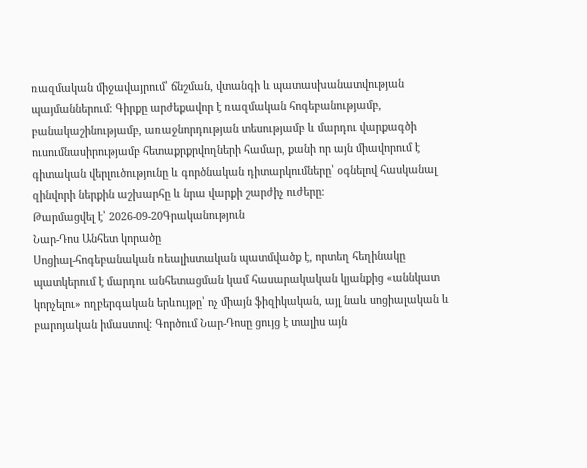ռազմական միջավայրում՝ ճնշման, վտանգի և պատասխանատվության պայմաններում։ Գիրքը արժեքավոր է ռազմական հոգեբանությամբ, բանակաշինությամբ, առաջնորդության տեսությամբ և մարդու վարքագծի ուսումնասիրությամբ հետաքրքրվողների համար, քանի որ այն միավորում է գիտական վերլուծությունը և գործնական դիտարկումները՝ օգնելով հասկանալ զինվորի ներքին աշխարհը և նրա վարքի շարժիչ ուժերը։
Թարմացվել է՝ 2026-09-20Գրականություն
Նար-Դոս Անհետ կորածը
Սոցիալ-հոգեբանական ռեալիստական պատմվածք է, որտեղ հեղինակը պատկերում է մարդու անհետացման կամ հասարակական կյանքից «աննկատ կորչելու» ողբերգական երևույթը՝ ոչ միայն ֆիզիկական, այլ նաև սոցիալական և բարոյական իմաստով։ Գործում Նար-Դոսը ցույց է տալիս այն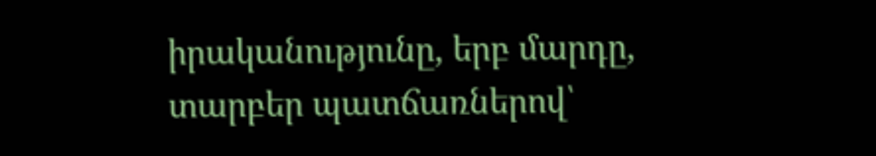իրականությունը, երբ մարդը, տարբեր պատճառներով՝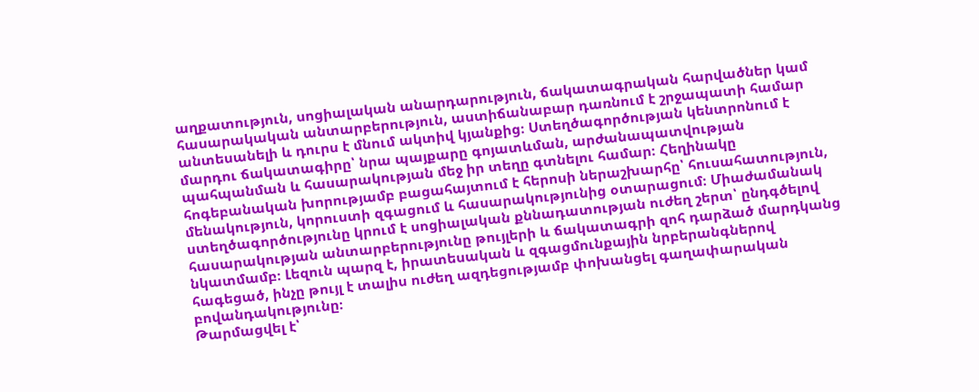աղքատություն, սոցիալական անարդարություն, ճակատագրական հարվածներ կամ հասարակական անտարբերություն, աստիճանաբար դառնում է շրջապատի համար անտեսանելի և դուրս է մնում ակտիվ կյանքից։ Ստեղծագործության կենտրոնում է մարդու ճակատագիրը՝ նրա պայքարը գոյատևման, արժանապատվության պահպանման և հասարակության մեջ իր տեղը գտնելու համար։ Հեղինակը հոգեբանական խորությամբ բացահայտում է հերոսի ներաշխարհը՝ հուսահատություն, մենակություն, կորուստի զգացում և հասարակությունից օտարացում։ Միաժամանակ ստեղծագործությունը կրում է սոցիալական քննադատության ուժեղ շերտ՝ ընդգծելով հասարակության անտարբերությունը թույլերի և ճակատագրի զոհ դարձած մարդկանց նկատմամբ։ Լեզուն պարզ է, իրատեսական և զգացմունքային նրբերանգներով հագեցած, ինչը թույլ է տալիս ուժեղ ազդեցությամբ փոխանցել գաղափարական բովանդակությունը։
Թարմացվել է՝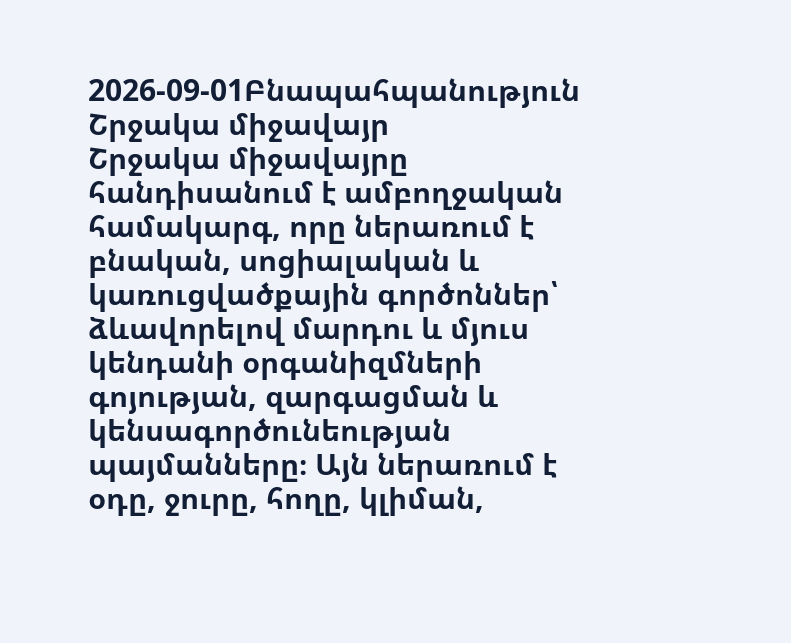2026-09-01Բնապահպանություն
Շրջակա միջավայր
Շրջակա միջավայրը հանդիսանում է ամբողջական համակարգ, որը ներառում է բնական, սոցիալական և կառուցվածքային գործոններ՝ ձևավորելով մարդու և մյուս կենդանի օրգանիզմների գոյության, զարգացման և կենսագործունեության պայմանները։ Այն ներառում է օդը, ջուրը, հողը, կլիման,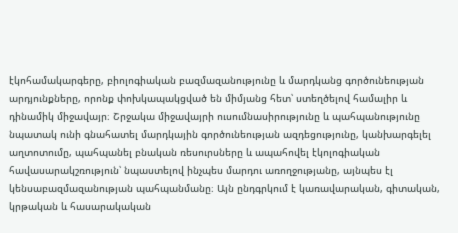էկոհամակարգերը, բիոլոգիական բազմազանությունը և մարդկանց գործունեության արդյունքները, որոնք փոխկապակցված են միմյանց հետ՝ ստեղծելով համալիր և դինամիկ միջավայր։ Շրջակա միջավայրի ուսումնասիրությունը և պահպանությունը նպատակ ունի գնահատել մարդկային գործունեության ազդեցությունը, կանխարգելել աղտոտումը, պահպանել բնական ռեսուրսները և ապահովել էկոլոգիական հավասարակշռություն՝ նպաստելով ինչպես մարդու առողջությանը, այնպես էլ կենսաբազմազանության պահպանմանը։ Այն ընդգրկում է կառավարական, գիտական, կրթական և հասարակական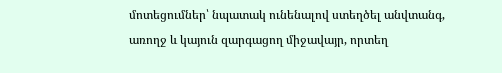մոտեցումներ՝ նպատակ ունենալով ստեղծել անվտանգ, առողջ և կայուն զարգացող միջավայր, որտեղ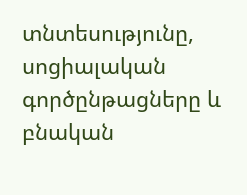տնտեսությունը, սոցիալական գործընթացները և բնական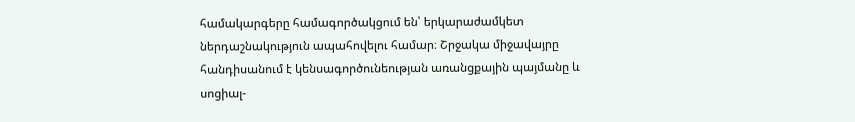համակարգերը համագործակցում են՝ երկարաժամկետ ներդաշնակություն ապահովելու համար։ Շրջակա միջավայրը հանդիսանում է կենսագործունեության առանցքային պայմանը և սոցիալ-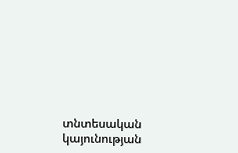տնտեսական կայունության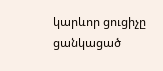կարևոր ցուցիչը ցանկացած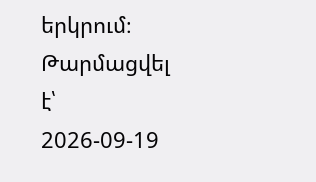երկրում։
Թարմացվել է՝ 2026-09-19